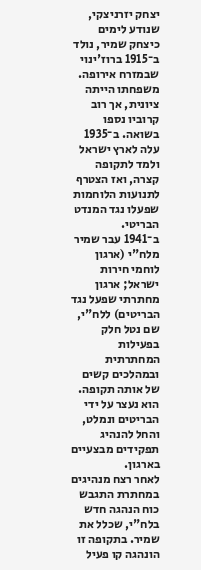יצחק יזרניצקי, שנודע לימים כיצחק שמיר, נולד ב־1915 ברוז'ינוי שבמזרח אירופה. משפחתו הייתה ציונית, אך רוב קרוביו נספו בשואה. ב־1935 עלה לארץ ישראל ולמד לתקופה קצרה, ואז הצטרף לתנועות הלוחמות שפעלו נגד המנדט הבריטי.
ב־1941 עבר שמיר מלח"י (ארגון לוחמי חירות ישראל; ארגון מחתרתי שפעל נגד הבריטים) ללח"י, שם נטל חלק בפעילות המחתרתית ובמהלכים קשים של אותה תקופה. הוא נעצר על ידי הבריטים ונמלט, והחל להנהיג תפקידים מבצעיים בארגון.
לאחר רצח מנהיגים במחתרת התגבש כוח הנהגה חדש בלח"י, שכלל את שמיר. בתקופה זו הונהגה קו פעיל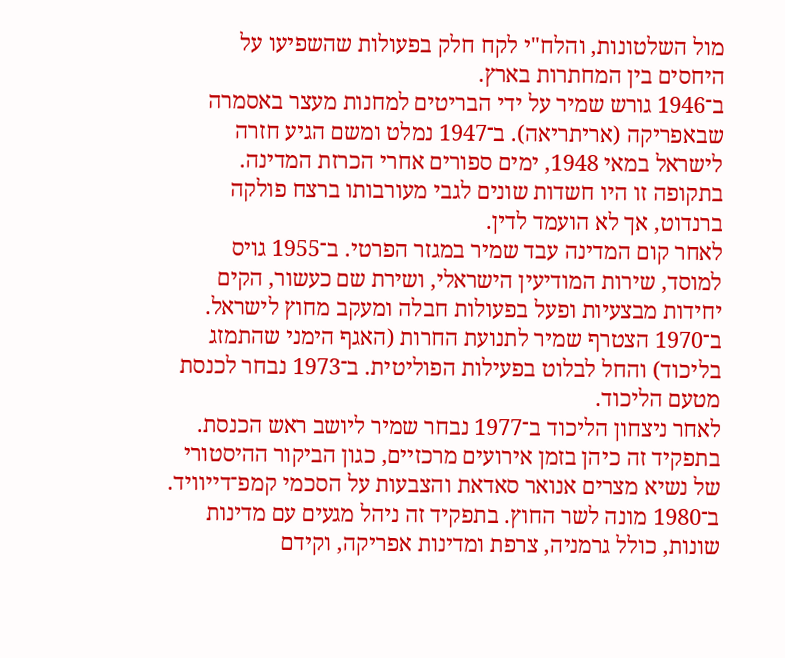מול השלטונות, והלח"י לקח חלק בפעולות שהשפיעו על היחסים בין המחתרות בארץ.
ב־1946 גורש שמיר על ידי הבריטים למחנות מעצר באסמרה שבאפריקה (אריתריאה). ב־1947 נמלט ומשם הגיע חזרה לישראל במאי 1948, ימים ספורים אחרי הכרזת המדינה. בתקופה זו היו חשדות שונים לגבי מעורבותו ברצח פולקה ברנדוט, אך לא הועמד לדין.
לאחר קום המדינה עבד שמיר במגזר הפרטי. ב־1955 גויס למוסד, שירות המודיעין הישראלי, ושירת שם כעשור, הקים יחידות מבצעיות ופעל בפעולות חבלה ומעקב מחוץ לישראל.
ב־1970 הצטרף שמיר לתנועת החרות (האגף הימני שהתמזג בליכוד) והחל לבלוט בפעילות הפוליטית. ב־1973 נבחר לכנסת מטעם הליכוד.
לאחר ניצחון הליכוד ב־1977 נבחר שמיר ליושב ראש הכנסת. בתפקיד זה כיהן בזמן אירועים מרכזיים, כגון הביקור ההיסטורי של נשיא מצרים אנואר סאדאת והצבעות על הסכמי קמפ־דייוויד.
ב־1980 מונה לשר החוץ. בתפקיד זה ניהל מגעים עם מדינות שונות, כולל גרמניה, צרפת ומדינות אפריקה, וקידם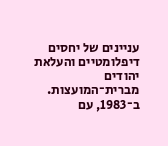עניינים של יחסים דיפלומטיים והעלאת יהודים מברית־המועצות.
ב־1983, עם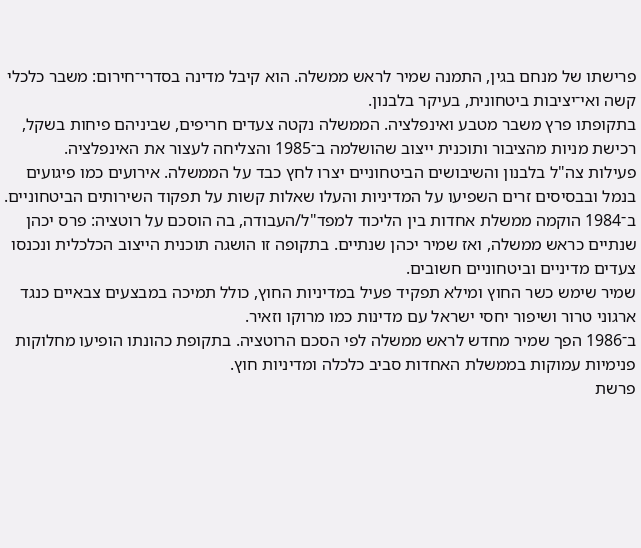פרישתו של מנחם בגין, התמנה שמיר לראש ממשלה. הוא קיבל מדינה בסדרי־חירום: משבר כלכלי קשה ואי־יציבות ביטחונית, בעיקר בלבנון.
בתקופתו פרץ משבר מטבע ואינפלציה. הממשלה נקטה צעדים חריפים, שביניהם פיחות בשקל, רכישת מניות מהציבור ותוכנית ייצוב שהושלמה ב־1985 והצליחה לעצור את האינפלציה.
פעילות צה"ל בלבנון והשיבושים הביטחוניים יצרו לחץ כבד על הממשלה. אירועים כמו פיגועים בנמל ובבסיסים זרים השפיעו על המדיניות והעלו שאלות קשות על תפקוד השירותים הביטחוניים.
ב־1984 הוקמה ממשלת אחדות בין הליכוד למפד"ל/העבודה, בה הוסכם על רוטציה: פרס יכהן שנתיים כראש ממשלה, ואז שמיר יכהן שנתיים. בתקופה זו הושגה תוכנית הייצוב הכלכלית ונכנסו צעדים מדיניים וביטחוניים חשובים.
שמיר שימש כשר החוץ ומילא תפקיד פעיל במדיניות החוץ, כולל תמיכה במבצעים צבאיים כנגד ארגוני טרור ושיפור יחסי ישראל עם מדינות כמו מרוקו וזאיר.
ב־1986 הפך שמיר מחדש לראש ממשלה לפי הסכם הרוטציה. בתקופת כהונתו הופיעו מחלוקות פנימיות עמוקות בממשלת האחדות סביב כלכלה ומדיניות חוץ.
פרשת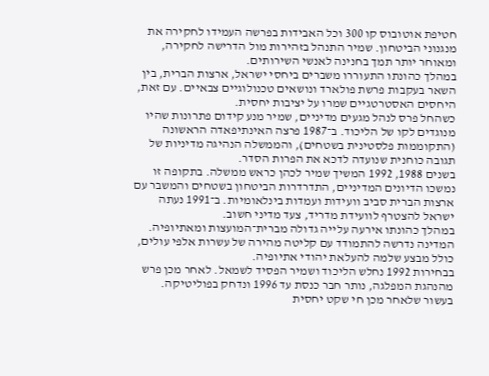חטיפת אוטובוס קו 300 וכל האבידות בפרשה העמידו לחקירה את מנגנוני הביטחון. שמיר התנהל בזהירות מול הדרישה לחקירה, ומאוחר יותר תמך בחנינה לאנשי השירותים.
במהלך כהונתו התעוררו משברים ביחסי ישראל, ארצות הברית, בין השאר בעקבות פרשת פולארד ונושאים טכנולוגיים צבאיים. עם זאת, היחסים האסטרטגיים שמרו על יציבות יחסית.
כשהחל פרס לנהל מגעים מדיניים, שמיר מנע קידום פתרונות שהיו מנוגדים לקו של הליכוד. ב־1987 פרצה האינתיפאדה הראשונה (התקוממות פלסטינית בשטחים), והממשלה הנהיגה מדיניות של תגובה כוחנית שנועדה לדכא את הפרות הסדר.
בשנים 1988, 1992 המשיך שמיר לכהן כראש ממשלה. בתקופה זו נמשכו הדיונים המדיניים, התדרדרות הביטחון בשטחים והמשבר עם ארצות הברית סביב וועידות ועמדות בינלאומיות. ב־1991 נעתה ישראל להצטרף לוועידת מדריד, צעד מדיני חשוב.
במהלך כהונתו אירעה עלייה גדולה מברית־המועצות ומאתיופיה. המדינה נדרשה להתמודד עם קליטה מהירה של עשרות אלפי עולים, כולל מבצע שלמה להעלאת יהודי אתיופיה.
בבחירות 1992 נחלש הליכוד ושמיר הפסיד לשמאל. לאחר מכן פרש מהנהגת המפלגה, נותר חבר כנסת עד 1996 ונדחק בפוליטיקה. בעשור שלאחר מכן חי שקט יחסית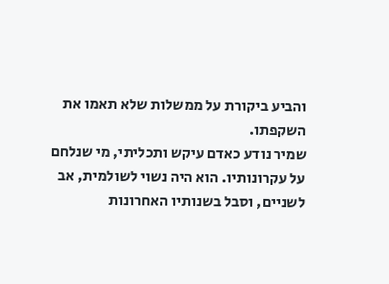והביע ביקורת על ממשלות שלא תאמו את השקפתו.
שמיר נודע כאדם עיקש ותכליתי, מי שנלחם על עקרונותיו. הוא היה נשוי לשולמית, אב לשניים, וסבל בשנותיו האחרונות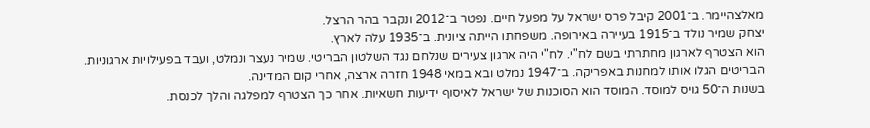מאלצהיימר. ב־2001 קיבל פרס ישראל על מפעל חיים. נפטר ב־2012 ונקבר בהר הרצל.
יצחק שמיר נולד ב־1915 בעיירה באירופה. משפחתו הייתה ציונית. ב־1935 עלה לארץ.
הוא הצטרף לארגון מחתרתי בשם לח"י. לח"י היה ארגון צעירים שנלחם נגד השלטון הבריטי. שמיר נעצר ונמלט, ועבד בפעילויות ארגוניות.
הבריטים הגלו אותו למחנות באפריקה. ב־1947 נמלט ובא במאי 1948 חזרה ארצה, אחרי קום המדינה.
בשנות ה־50 גויס למוסד. המוסד הוא הסוכנות של ישראל לאיסוף ידיעות חשאיות. אחר כך הצטרף למפלגה והלך לכנסת.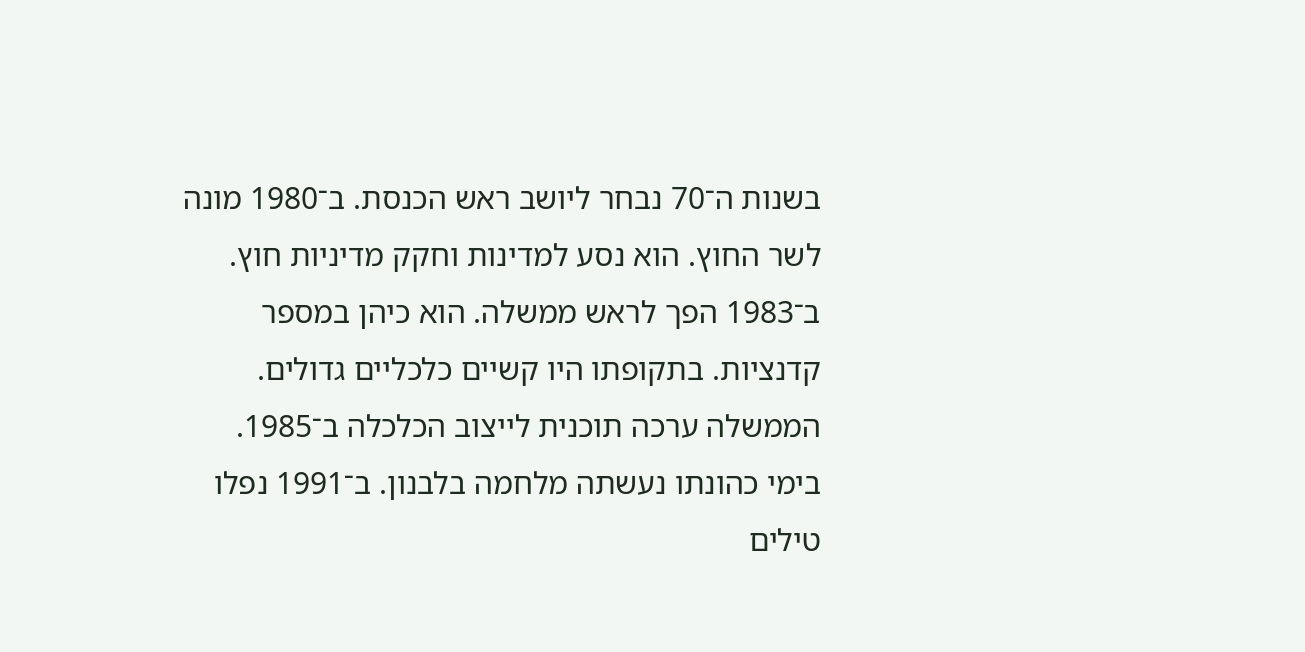בשנות ה־70 נבחר ליושב ראש הכנסת. ב־1980 מונה לשר החוץ. הוא נסע למדינות וחקק מדיניות חוץ.
ב־1983 הפך לראש ממשלה. הוא כיהן במספר קדנציות. בתקופתו היו קשיים כלכליים גדולים. הממשלה ערכה תוכנית לייצוב הכלכלה ב־1985.
בימי כהונתו נעשתה מלחמה בלבנון. ב־1991 נפלו טילים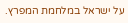על ישראל במלחמת המפרץ.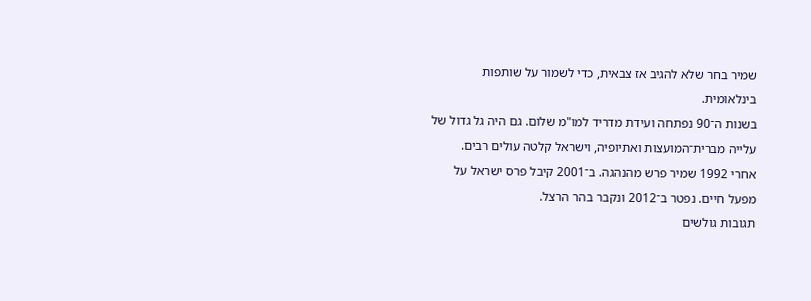שמיר בחר שלא להגיב אז צבאית, כדי לשמור על שותפות בינלאומית.
בשנות ה־90 נפתחה ועידת מדריד למו"מ שלום. גם היה גל גדול של עלייה מברית־המועצות ואתיופיה, וישראל קלטה עולים רבים.
אחרי 1992 שמיר פרש מהנהגה. ב־2001 קיבל פרס ישראל על מפעל חיים. נפטר ב־2012 ונקבר בהר הרצל.
תגובות גולשים